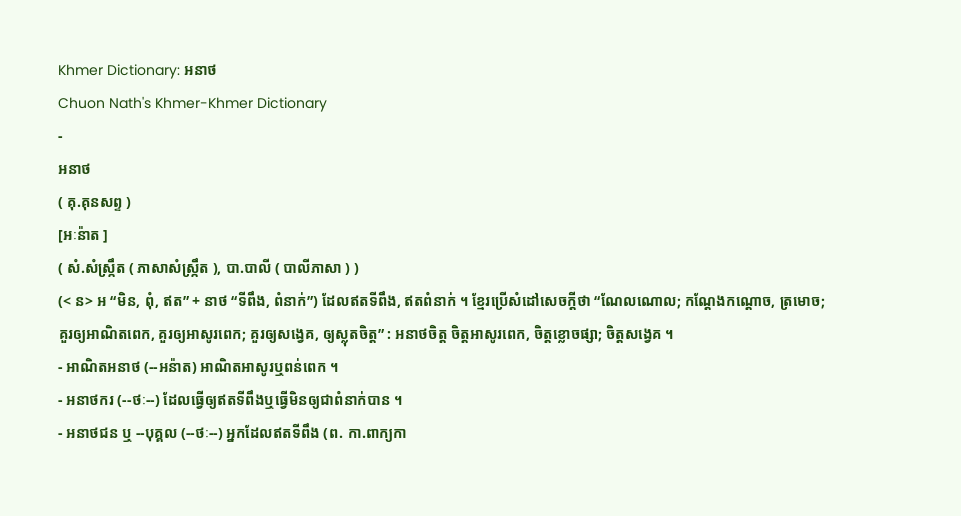Khmer Dictionary: អនាថ
Chuon Nath's Khmer-Khmer Dictionary
-
អនាថ
( គុ.គុនសព្ទ )
[អៈន៉ាត ]
( សំ.សំស្រ្កឹត ( ភាសាសំស្រ្កឹត ), បា.បាលី ( បាលីភាសា ) )
(< ន> អ “មិន, ពុំ, ឥត” + នាថ “ទីពឹង, ពំនាក់”) ដែលឥតទីពឹង, ឥតពំនាក់ ។ ខ្មែរប្រើសំដៅសេចក្ដីថា “ណែលណោល; កណ្តែងកណ្តោច, ត្រមោច; គួរឲ្យអាណិតពេក, គួរឲ្យអាសូរពេក; គួរឲ្យសង្វេគ, ឲ្យស្លុតចិត្ត” : អនាថចិត្ត ចិត្តអាសូរពេក, ចិត្តខ្លោចផ្សា; ចិត្តសង្វេគ ។
- អាណិតអនាថ (--អន៉ាត) អាណិតអាសូរឬពន់ពេក ។
- អនាថករ (--ថៈ--) ដែលធ្វើឲ្យឥតទីពឹងឬធ្វើមិនឲ្យជាពំនាក់បាន ។
- អនាថជន ឬ --បុគ្គល (--ថៈ--) អ្នកដែលឥតទីពឹង (ព. កា.ពាក្យកា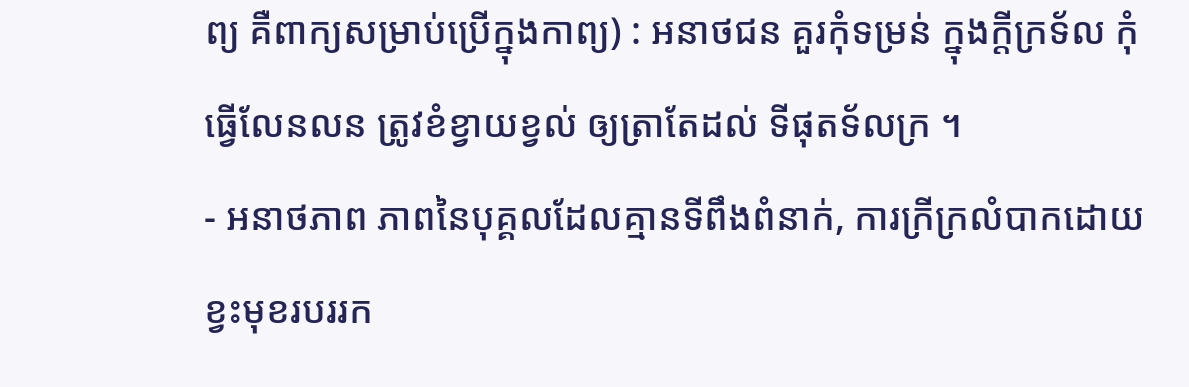ព្យ គឺពាក្យសម្រាប់ប្រើក្នុងកាព្យ) : អនាថជន គួរកុំទម្រន់ ក្នុងក្តីក្រទ័ល កុំធ្វើលែនលន ត្រូវខំខ្វាយខ្វល់ ឲ្យត្រាតែដល់ ទីផុតទ័លក្រ ។
- អនាថភាព ភាពនៃបុគ្គលដែលគ្មានទីពឹងពំនាក់, ការក្រីក្រលំបាកដោយខ្វះមុខរបររក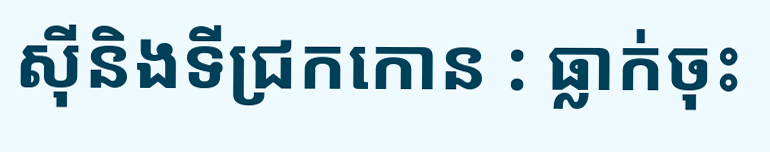ស៊ីនិងទីជ្រកកោន : ធ្លាក់ចុះ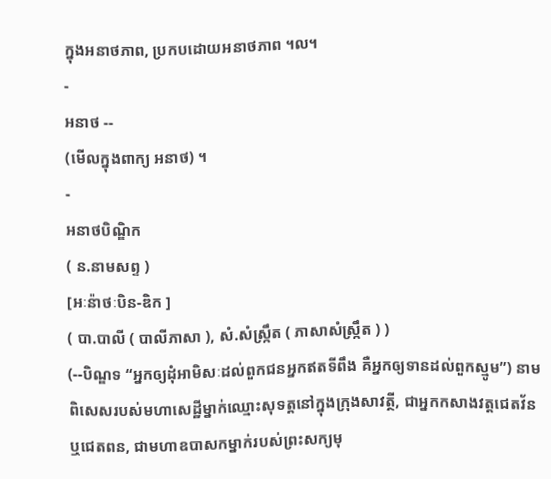ក្នុងអនាថភាព, ប្រកបដោយអនាថភាព ។ល។
-
អនាថ --
(មើលក្នុងពាក្យ អនាថ) ។
-
អនាថបិណ្ឌិក
( ន.នាមសព្ទ )
[អៈន៉ាថៈបិន-ឌិក ]
( បា.បាលី ( បាលីភាសា ), សំ.សំស្រ្កឹត ( ភាសាសំស្រ្កឹត ) )
(--បិណ្ឌទ “អ្នកឲ្យដុំអាមិសៈដល់ពួកជនអ្នកឥតទីពឹង គឺអ្នកឲ្យទានដល់ពួកស្មូម”) នាមពិសេសរបស់មហាសេដ្ឋីម្នាក់ឈ្មោះសុទត្តនៅក្នុងក្រុងសាវត្ថី, ជាអ្នកកសាងវត្តជេតវ័នឬជេតពន, ជាមហាឧបាសកម្នាក់របស់ព្រះសក្យមុ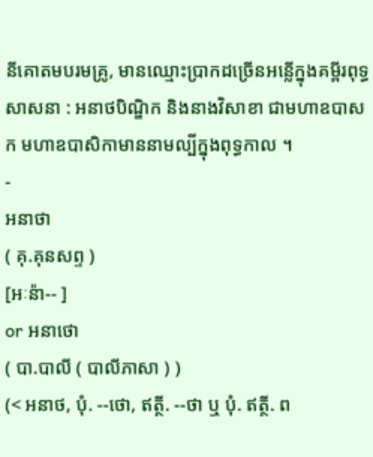នីគោតមបរមគ្រូ, មានឈ្មោះប្រាកដច្រើនអន្លើក្នុងគម្ពីរពុទ្ធសាសនា : អនាថបិណ្ឌិក និងនាងវិសាខា ជាមហាឧបាសក មហាឧបាសិកាមាននាមល្បីក្នុងពុទ្ធកាល ។
-
អនាថា
( គុ.គុនសព្ទ )
[អៈន៉ា-- ]
or អនាថោ
( បា.បាលី ( បាលីភាសា ) )
(< អនាថ, បុំ. --ថោ, ឥត្ថី. --ថា ឬ បុំ. ឥត្ថី. ព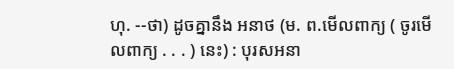ហុ. --ថា) ដូចគ្នានឹង អនាថ (ម. ព.មើលពាក្យ ( ចូរមើលពាក្យ . . . ) នេះ) : បុរសអនា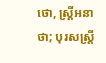ថោ, ស្ត្រីអនាថា; បុរសស្ត្រី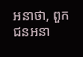អនាថា, ពួកជនអនា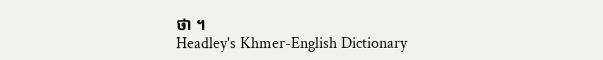ថា ។
Headley's Khmer-English Dictionary